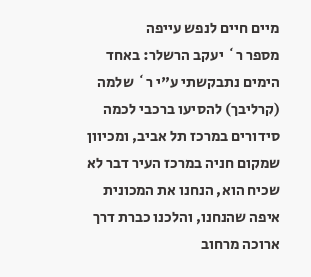מיים חיים לנפש עייפה
מספר ר` יעקב הרשלר: באחד הימים נתבקשתי ע"י ר` שלמה (קרליבך) להסיעו ברכבי לכמה סידורים במרכז תל אביב, ומכיוון שמקום חניה במרכז העיר דבר לא שכיח הוא, הנחנו את המכונית איפה שהנחנו, והלכנו כברת דרך ארוכה מרחוב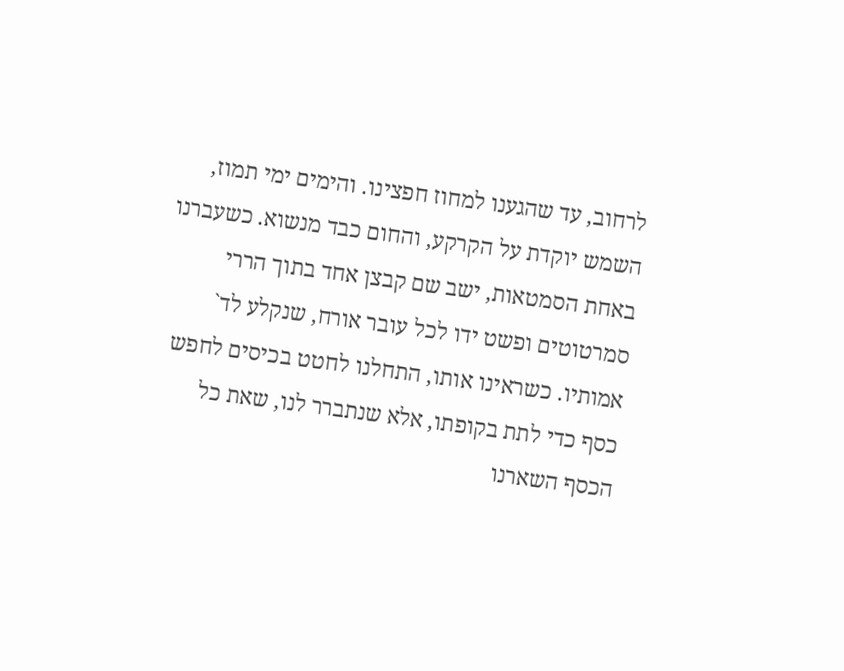לרחוב, עד שהגענו למחוז חפצינו. והימים ימי תמוז, השמש יוקדת על הקרקע, והחום כבד מנשוא. כשעברנו באחת הסמטאות, ישב שם קבצן אחד בתוך הררי סמרטוטים ופשט ידו לכל עובר אורח, שנקלע לד` אמותיו. כשראינו אותו, התחלנו לחטט בכיסים לחפש כסף כדי לתת בקופתו, אלא שנתברר לנו, שאת כל הכסף השארנו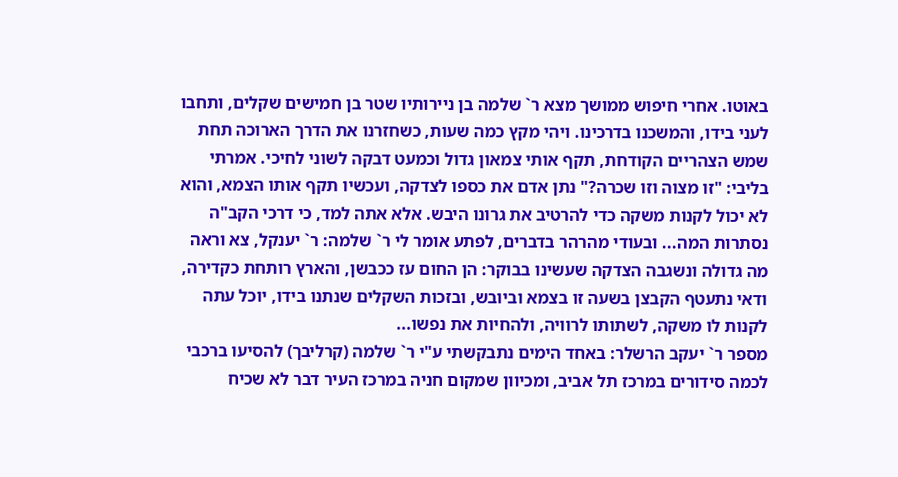באוטו. אחרי חיפוש ממושך מצא ר` שלמה בן ניירותיו שטר בן חמישים שקלים, ותחבו לעני בידו, והמשכנו בדרכינו. ויהי מקץ כמה שעות, כשחזרנו את הדרך הארוכה תחת שמש הצהריים הקודחת, תקף אותי צמאון גדול וכמעט דבקה לשוני לחיכי. אמרתי בליבי: "זו מצוה וזו שכרה?" נתן אדם את כספו לצדקה, ועכשיו תקף אותו הצמא, והוא לא יכול לקנות משקה כדי להרטיב את גרונו היבש. אלא אתה למד, כי דרכי הקב"ה נסתרות המה... ובעודי מהרהר בדברים, לפתע אומר לי ר` שלמה: ר` יענקל, צא וראה מה גדולה ונשגבה הצדקה שעשינו בבוקר: הן החום עז ככבשן, והארץ רותחת כקדירה, ודאי נתעטף הקבצן בשעה זו בצמא וביובש, ובזכות השקלים שנתנו בידו, יוכל עתה לקנות לו משקה, לשתותו לרוויה, ולהחיות את נפשו...
מספר ר` יעקב הרשלר: באחד הימים נתבקשתי ע"י ר` שלמה (קרליבך) להסיעו ברכבי לכמה סידורים במרכז תל אביב, ומכיוון שמקום חניה במרכז העיר דבר לא שכיח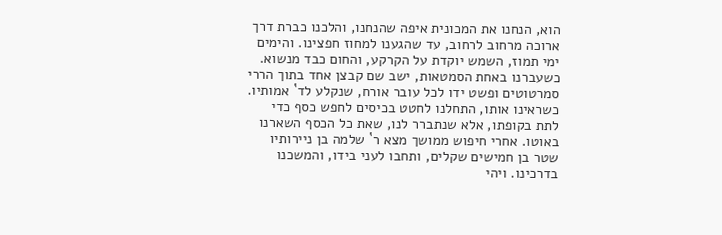הוא, הנחנו את המכונית איפה שהנחנו, והלכנו כברת דרך ארוכה מרחוב לרחוב, עד שהגענו למחוז חפצינו. והימים ימי תמוז, השמש יוקדת על הקרקע, והחום כבד מנשוא. כשעברנו באחת הסמטאות, ישב שם קבצן אחד בתוך הררי סמרטוטים ופשט ידו לכל עובר אורח, שנקלע לד` אמותיו. כשראינו אותו, התחלנו לחטט בכיסים לחפש כסף כדי לתת בקופתו, אלא שנתברר לנו, שאת כל הכסף השארנו באוטו. אחרי חיפוש ממושך מצא ר` שלמה בן ניירותיו שטר בן חמישים שקלים, ותחבו לעני בידו, והמשכנו בדרכינו. ויהי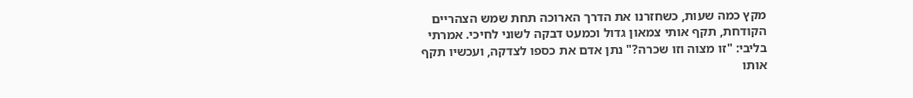מקץ כמה שעות, כשחזרנו את הדרך הארוכה תחת שמש הצהריים הקודחת, תקף אותי צמאון גדול וכמעט דבקה לשוני לחיכי. אמרתי בליבי: "זו מצוה וזו שכרה?" נתן אדם את כספו לצדקה, ועכשיו תקף אותו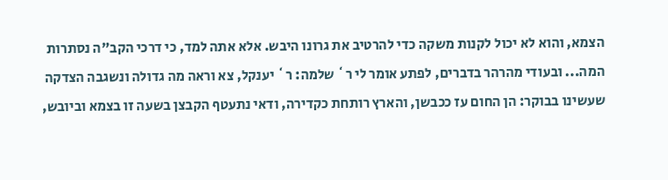הצמא, והוא לא יכול לקנות משקה כדי להרטיב את גרונו היבש. אלא אתה למד, כי דרכי הקב"ה נסתרות המה... ובעודי מהרהר בדברים, לפתע אומר לי ר` שלמה: ר` יענקל, צא וראה מה גדולה ונשגבה הצדקה שעשינו בבוקר: הן החום עז ככבשן, והארץ רותחת כקדירה, ודאי נתעטף הקבצן בשעה זו בצמא וביובש,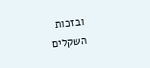ובזכות השקלים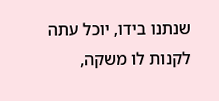שנתנו בידו, יוכל עתה לקנות לו משקה,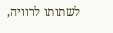לשתותו לרוויה,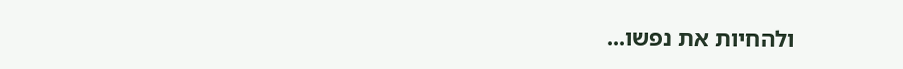ולהחיות את נפשו...